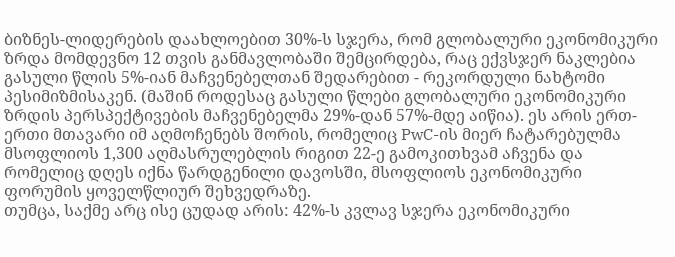ბიზნეს-ლიდერების დაახლოებით 30%-ს სჯერა, რომ გლობალური ეკონომიკური ზრდა მომდევნო 12 თვის განმავლობაში შემცირდება, რაც ექვსჯერ ნაკლებია გასული წლის 5%-იან მაჩვენებელთან შედარებით - რეკორდული ნახტომი პესიმიზმისაკენ. (მაშინ როდესაც გასული წლები გლობალური ეკონომიკური ზრდის პერსპექტივების მაჩვენებელმა 29%-დან 57%-მდე აიწია). ეს არის ერთ-ერთი მთავარი იმ აღმოჩენებს შორის, რომელიც PwC-ის მიერ ჩატარებულმა მსოფლიოს 1,300 აღმასრულებლის რიგით 22-ე გამოკითხვამ აჩვენა და რომელიც დღეს იქნა წარდგენილი დავოსში, მსოფლიოს ეკონომიკური ფორუმის ყოველწლიურ შეხვედრაზე.
თუმცა, საქმე არც ისე ცუდად არის: 42%-ს კვლავ სჯერა ეკონომიკური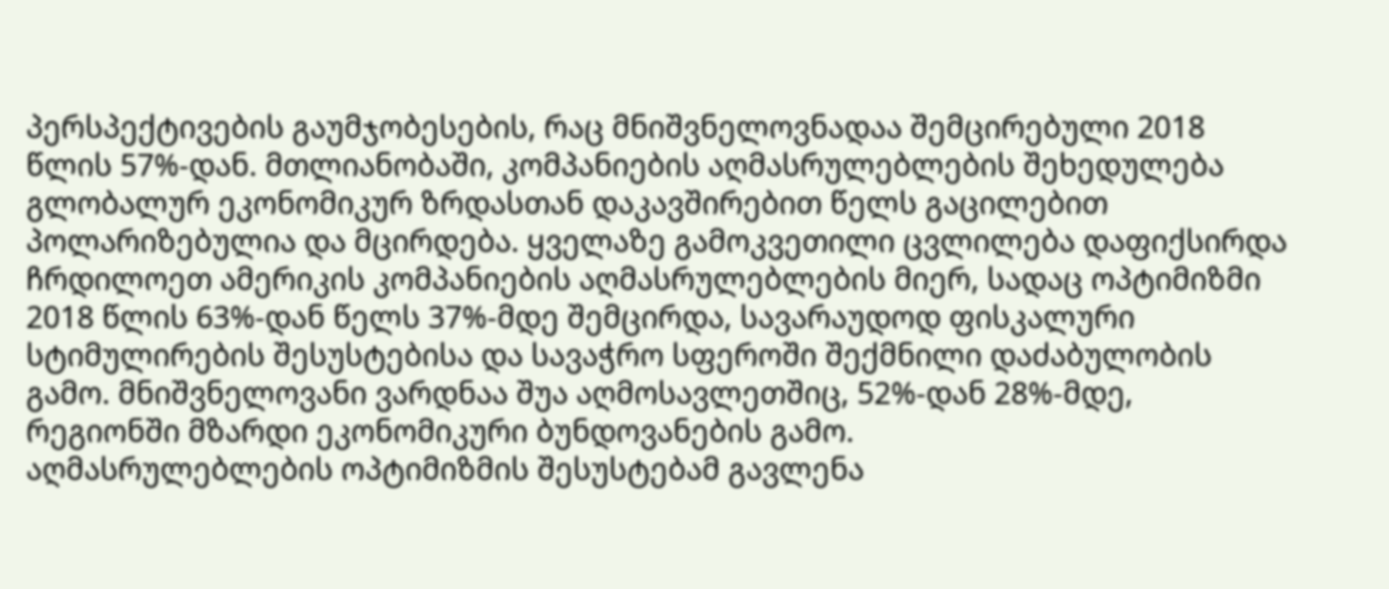პერსპექტივების გაუმჯობესების, რაც მნიშვნელოვნადაა შემცირებული 2018 წლის 57%-დან. მთლიანობაში, კომპანიების აღმასრულებლების შეხედულება გლობალურ ეკონომიკურ ზრდასთან დაკავშირებით წელს გაცილებით პოლარიზებულია და მცირდება. ყველაზე გამოკვეთილი ცვლილება დაფიქსირდა ჩრდილოეთ ამერიკის კომპანიების აღმასრულებლების მიერ, სადაც ოპტიმიზმი 2018 წლის 63%-დან წელს 37%-მდე შემცირდა, სავარაუდოდ ფისკალური სტიმულირების შესუსტებისა და სავაჭრო სფეროში შექმნილი დაძაბულობის გამო. მნიშვნელოვანი ვარდნაა შუა აღმოსავლეთშიც, 52%-დან 28%-მდე, რეგიონში მზარდი ეკონომიკური ბუნდოვანების გამო.
აღმასრულებლების ოპტიმიზმის შესუსტებამ გავლენა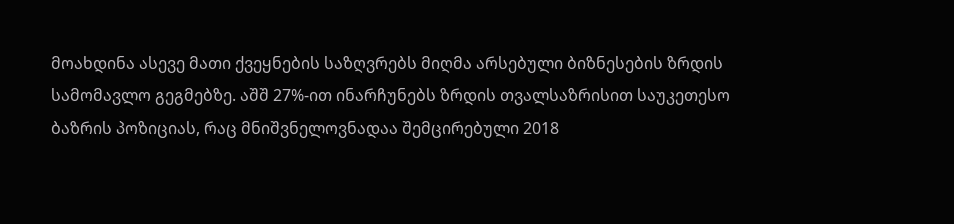მოახდინა ასევე მათი ქვეყნების საზღვრებს მიღმა არსებული ბიზნესების ზრდის სამომავლო გეგმებზე. აშშ 27%-ით ინარჩუნებს ზრდის თვალსაზრისით საუკეთესო ბაზრის პოზიციას, რაც მნიშვნელოვნადაა შემცირებული 2018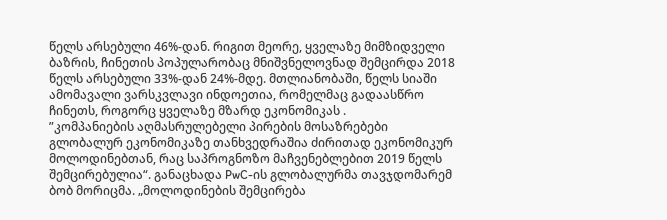წელს არსებული 46%-დან. რიგით მეორე, ყველაზე მიმზიდველი ბაზრის, ჩინეთის პოპულარობაც მნიშვნელოვნად შემცირდა 2018 წელს არსებული 33%-დან 24%-მდე. მთლიანობაში, წელს სიაში ამომავალი ვარსკვლავი ინდოეთია, რომელმაც გადაასწრო ჩინეთს, როგორც ყველაზე მზარდ ეკონომიკას .
”კომპანიების აღმასრულებელი პირების მოსაზრებები გლობალურ ეკონომიკაზე თანხვედრაშია ძირითად ეკონომიკურ მოლოდინებთან, რაც საპროგნოზო მაჩვენებლებით 2019 წელს შემცირებულია“. განაცხადა PwC-ის გლობალურმა თავჯდომარემ ბობ მორიცმა. „მოლოდინების შემცირება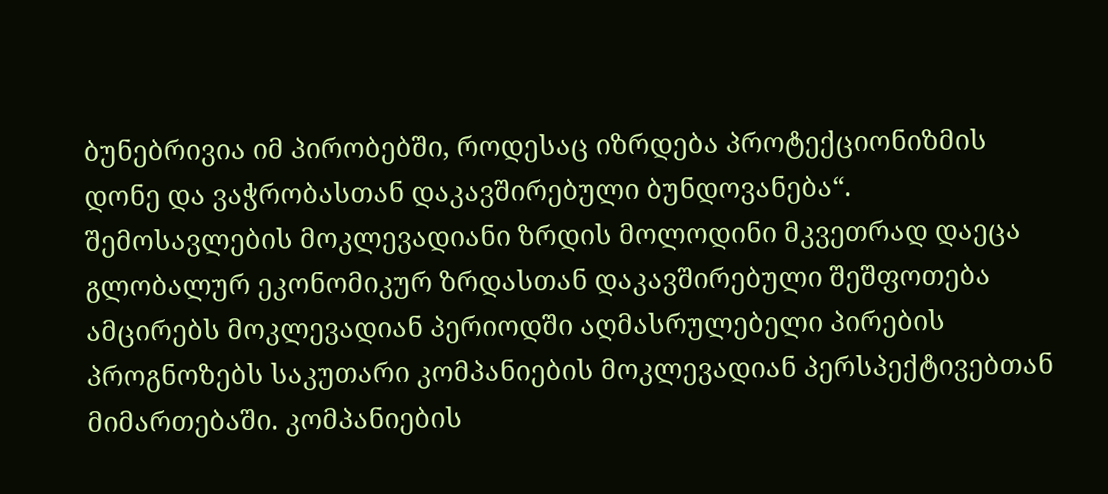ბუნებრივია იმ პირობებში, როდესაც იზრდება პროტექციონიზმის დონე და ვაჭრობასთან დაკავშირებული ბუნდოვანება“.
შემოსავლების მოკლევადიანი ზრდის მოლოდინი მკვეთრად დაეცა
გლობალურ ეკონომიკურ ზრდასთან დაკავშირებული შეშფოთება ამცირებს მოკლევადიან პერიოდში აღმასრულებელი პირების პროგნოზებს საკუთარი კომპანიების მოკლევადიან პერსპექტივებთან მიმართებაში. კომპანიების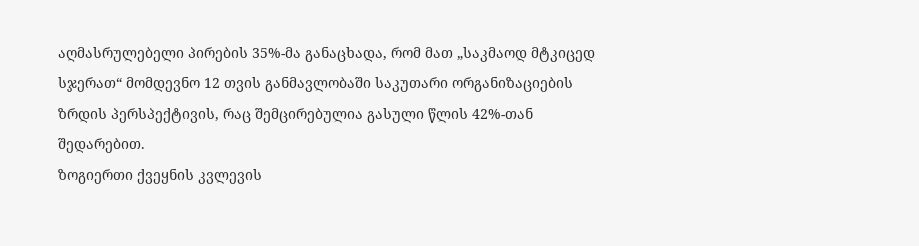აღმასრულებელი პირების 35%-მა განაცხადა, რომ მათ „საკმაოდ მტკიცედ სჯერათ“ მომდევნო 12 თვის განმავლობაში საკუთარი ორგანიზაციების ზრდის პერსპექტივის, რაც შემცირებულია გასული წლის 42%-თან შედარებით.
ზოგიერთი ქვეყნის კვლევის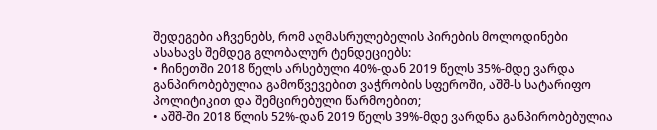შედეგები აჩვენებს, რომ აღმასრულებელის პირების მოლოდინები ასახავს შემდეგ გლობალურ ტენდეციებს:
• ჩინეთში 2018 წელს არსებული 40%-დან 2019 წელს 35%-მდე ვარდა განპირობებულია გამოწვევებით ვაჭრობის სფეროში, აშშ-ს სატარიფო პოლიტიკით და შემცირებული წარმოებით;
• აშშ-ში 2018 წლის 52%-დან 2019 წელს 39%-მდე ვარდნა განპირობებულია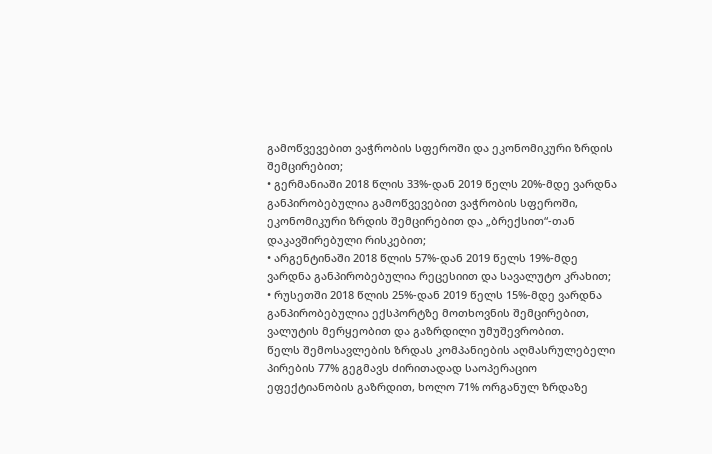გამოწვევებით ვაჭრობის სფეროში და ეკონომიკური ზრდის შემცირებით;
• გერმანიაში 2018 წლის 33%-დან 2019 წელს 20%-მდე ვარდნა განპირობებულია გამოწვევებით ვაჭრობის სფეროში, ეკონომიკური ზრდის შემცირებით და „ბრექსით“-თან დაკავშირებული რისკებით;
• არგენტინაში 2018 წლის 57%-დან 2019 წელს 19%-მდე ვარდნა განპირობებულია რეცესიით და სავალუტო კრახით;
• რუსეთში 2018 წლის 25%-დან 2019 წელს 15%-მდე ვარდნა განპირობებულია ექსპორტზე მოთხოვნის შემცირებით, ვალუტის მერყეობით და გაზრდილი უმუშევრობით.
წელს შემოსავლების ზრდას კომპანიების აღმასრულებელი პირების 77% გეგმავს ძირითადად საოპერაციო ეფექტიანობის გაზრდით, ხოლო 71% ორგანულ ზრდაზე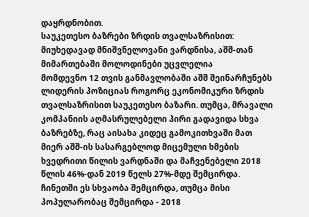დაყრდნობით.
საუკეთესო ბაზრები ზრდის თვალსაზრისით: მიუხედავად მნიშვნელოვანი ვარდნისა, აშშ-თან მიმართებაში მოლოდინები უცვლელია
მომდევნო 12 თვის განმავლობაში აშშ შეინარჩუნებს ლიდერის პოზიციას როგორც ეკონომიკური ზრდის თვალსაზრისით საუკეთესო ბაზარი. თუმცა, მრავალი კომპანიის აღმასრულებელი პირი გადავიდა სხვა ბაზრებზე, რაც აისახა კიდეც გამოკითხვაში მათ მიერ აშშ-ის სასარგებლოდ მიცემული ხმების ხვედრითი წილის ვარდნაში და მაჩვენებელი 2018 წლის 46%-დან 2019 წელს 27%-მდე შემცირდა. ჩინეთში ეს სხვაობა შემცირდა, თუმცა მისი პოპულარობაც შემცირდა - 2018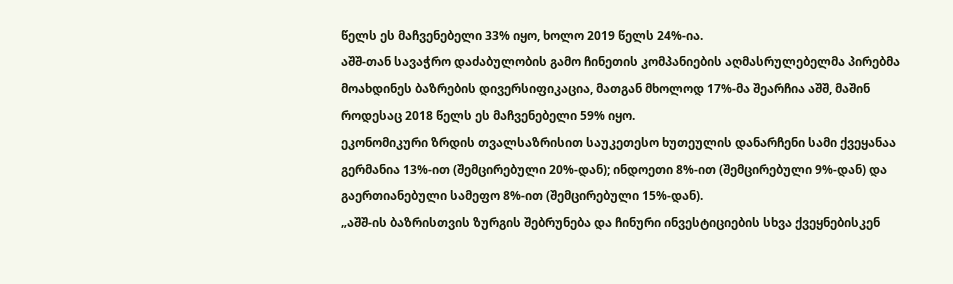წელს ეს მაჩვენებელი 33% იყო, ხოლო 2019 წელს 24%-ია.
აშშ-თან სავაჭრო დაძაბულობის გამო ჩინეთის კომპანიების აღმასრულებელმა პირებმა მოახდინეს ბაზრების დივერსიფიკაცია, მათგან მხოლოდ 17%-მა შეარჩია აშშ, მაშინ როდესაც 2018 წელს ეს მაჩვენებელი 59% იყო.
ეკონომიკური ზრდის თვალსაზრისით საუკეთესო ხუთეულის დანარჩენი სამი ქვეყანაა გერმანია 13%-ით (შემცირებული 20%-დან); ინდოეთი 8%-ით (შემცირებული 9%-დან) და გაერთიანებული სამეფო 8%-ით (შემცირებული 15%-დან).
„აშშ-ის ბაზრისთვის ზურგის შებრუნება და ჩინური ინვესტიციების სხვა ქვეყნებისკენ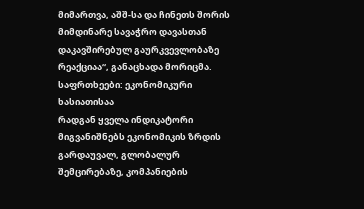მიმართვა, აშშ-სა და ჩინეთს შორის მიმდინარე სავაჭრო დავასთან დაკავშირებულ გაურკვევლობაზე რეაქციაა“, განაცხადა მორიცმა.
საფრთხეები: ეკონომიკური ხასიათისაა
რადგან ყველა ინდიკატორი მიგვანიშნებს ეკონომიკის ზრდის გარდაუვალ, გლობალურ შემცირებაზე, კომპანიების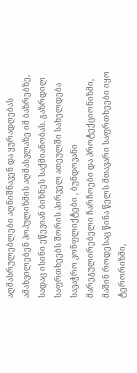აღმასრულებლები აღნიშნავენ და ყურადღებას ამახვილებენ პოპულიზმის აღმასვლაზე იმ ბაზრებზე, სადაც ისინი ეწევიან ბიზნეს საქმიანობას. გაზრდილ საფრთხეებს შორის პირველ ათეულში სახელდება სავაჭრო კონფლიქტები , ბუნდოვანი მარეგულირებელი ჩარჩოები და პროტექციონიზმი, მაშინ როდესაც წინა წელს მთავარი საფრთხეები იყო ტერორიზმი,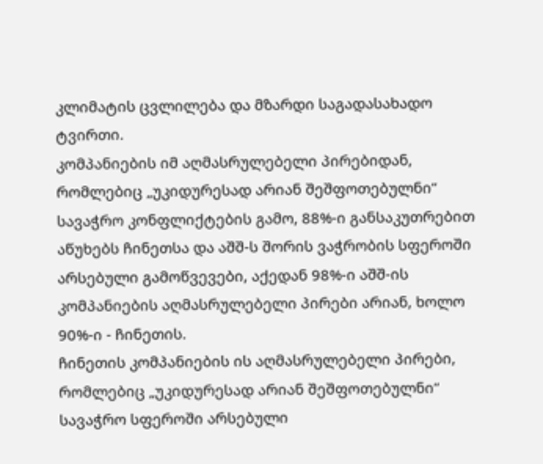კლიმატის ცვლილება და მზარდი საგადასახადო ტვირთი.
კომპანიების იმ აღმასრულებელი პირებიდან, რომლებიც „უკიდურესად არიან შეშფოთებულნი“ სავაჭრო კონფლიქტების გამო, 88%-ი განსაკუთრებით აწუხებს ჩინეთსა და აშშ-ს შორის ვაჭრობის სფეროში არსებული გამოწვევები, აქედან 98%-ი აშშ-ის კომპანიების აღმასრულებელი პირები არიან, ხოლო 90%-ი - ჩინეთის.
ჩინეთის კომპანიების ის აღმასრულებელი პირები, რომლებიც „უკიდურესად არიან შეშფოთებულნი“ სავაჭრო სფეროში არსებული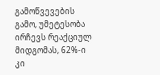გამოწვევების გამო, უმეტესობა ირჩევს რეაქციულ მიდგომას, 62%-ი კი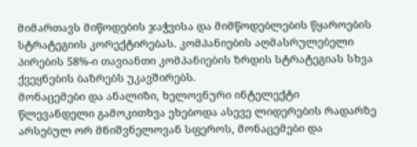მიმართავს მიწოდების ჯაჭვისა და მიმწოდებლების წყაროების სტრატეგიის კორექტირებას. კომპანიების აღმასრულებელი პირების 58%-ი თავიანთი კომპანიების ზრდის სტრატეგიას სხვა ქვეყნების ბაზრებს უკავშირებს.
მონაცემები და ანალიზი, ხელოვნური ინტელექტი
წლევანდელი გამოკითხვა ეხებოდა ასევე ლიდერების რადარზე არსებულ ორ მნიშვნელოვან სფეროს, მონაცემები და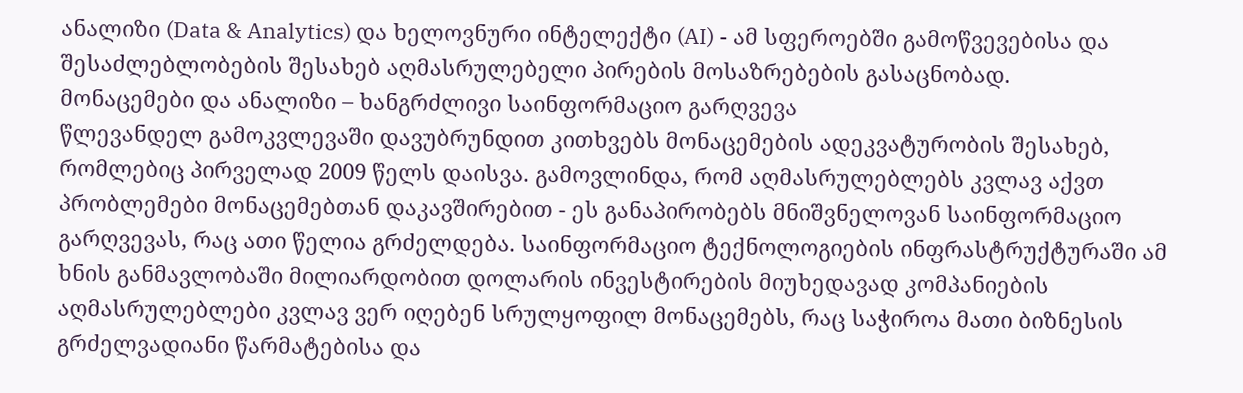ანალიზი (Data & Analytics) და ხელოვნური ინტელექტი (AI) - ამ სფეროებში გამოწვევებისა და შესაძლებლობების შესახებ აღმასრულებელი პირების მოსაზრებების გასაცნობად.
მონაცემები და ანალიზი – ხანგრძლივი საინფორმაციო გარღვევა
წლევანდელ გამოკვლევაში დავუბრუნდით კითხვებს მონაცემების ადეკვატურობის შესახებ, რომლებიც პირველად 2009 წელს დაისვა. გამოვლინდა, რომ აღმასრულებლებს კვლავ აქვთ პრობლემები მონაცემებთან დაკავშირებით - ეს განაპირობებს მნიშვნელოვან საინფორმაციო გარღვევას, რაც ათი წელია გრძელდება. საინფორმაციო ტექნოლოგიების ინფრასტრუქტურაში ამ ხნის განმავლობაში მილიარდობით დოლარის ინვესტირების მიუხედავად კომპანიების აღმასრულებლები კვლავ ვერ იღებენ სრულყოფილ მონაცემებს, რაც საჭიროა მათი ბიზნესის გრძელვადიანი წარმატებისა და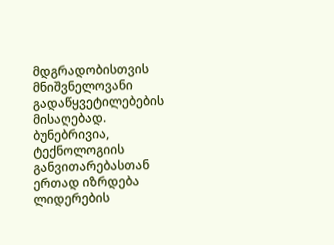მდგრადობისთვის მნიშვნელოვანი გადაწყვეტილებების მისაღებად.
ბუნებრივია, ტექნოლოგიის განვითარებასთან ერთად იზრდება ლიდერების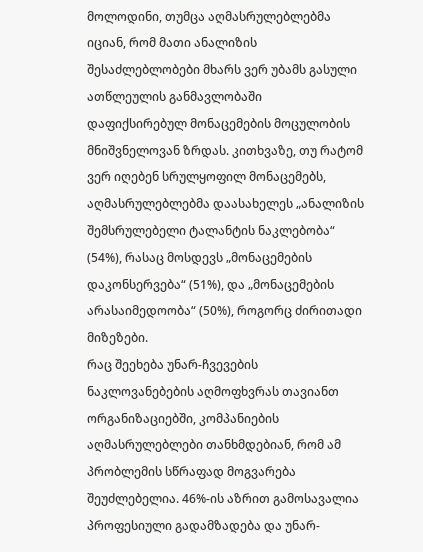მოლოდინი, თუმცა აღმასრულებლებმა იციან, რომ მათი ანალიზის შესაძლებლობები მხარს ვერ უბამს გასული ათწლეულის განმავლობაში დაფიქსირებულ მონაცემების მოცულობის მნიშვნელოვან ზრდას. კითხვაზე, თუ რატომ ვერ იღებენ სრულყოფილ მონაცემებს, აღმასრულებლებმა დაასახელეს „ანალიზის შემსრულებელი ტალანტის ნაკლებობა“ (54%), რასაც მოსდევს „მონაცემების დაკონსერვება“ (51%), და „მონაცემების არასაიმედოობა“ (50%), როგორც ძირითადი მიზეზები.
რაც შეეხება უნარ-ჩვევების ნაკლოვანებების აღმოფხვრას თავიანთ ორგანიზაციებში, კომპანიების აღმასრულებლები თანხმდებიან, რომ ამ პრობლემის სწრაფად მოგვარება შეუძლებელია. 46%-ის აზრით გამოსავალია პროფესიული გადამზადება და უნარ-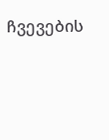ჩვევების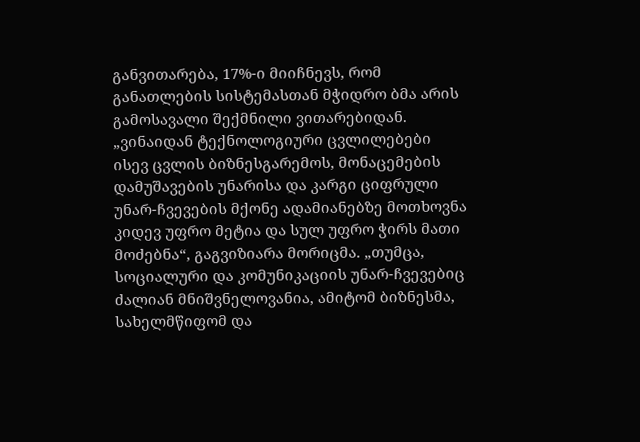განვითარება, 17%-ი მიიჩნევს, რომ განათლების სისტემასთან მჭიდრო ბმა არის გამოსავალი შექმნილი ვითარებიდან.
„ვინაიდან ტექნოლოგიური ცვლილებები ისევ ცვლის ბიზნესგარემოს, მონაცემების დამუშავების უნარისა და კარგი ციფრული უნარ-ჩვევების მქონე ადამიანებზე მოთხოვნა კიდევ უფრო მეტია და სულ უფრო ჭირს მათი მოძებნა“, გაგვიზიარა მორიცმა. „თუმცა, სოციალური და კომუნიკაციის უნარ-ჩვევებიც ძალიან მნიშვნელოვანია, ამიტომ ბიზნესმა, სახელმწიფომ და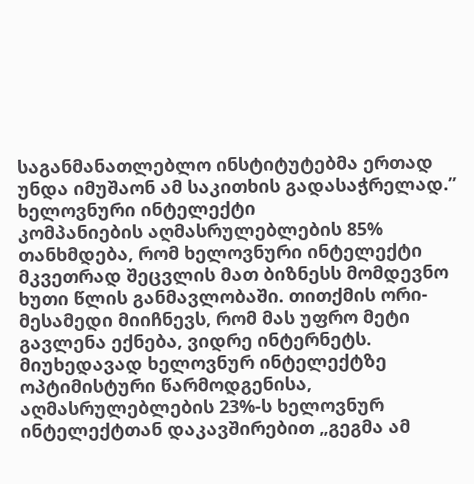საგანმანათლებლო ინსტიტუტებმა ერთად უნდა იმუშაონ ამ საკითხის გადასაჭრელად.”
ხელოვნური ინტელექტი
კომპანიების აღმასრულებლების 85% თანხმდება, რომ ხელოვნური ინტელექტი მკვეთრად შეცვლის მათ ბიზნესს მომდევნო ხუთი წლის განმავლობაში. თითქმის ორი-მესამედი მიიჩნევს, რომ მას უფრო მეტი გავლენა ექნება, ვიდრე ინტერნეტს.
მიუხედავად ხელოვნურ ინტელექტზე ოპტიმისტური წარმოდგენისა, აღმასრულებლების 23%-ს ხელოვნურ ინტელექტთან დაკავშირებით „გეგმა ამ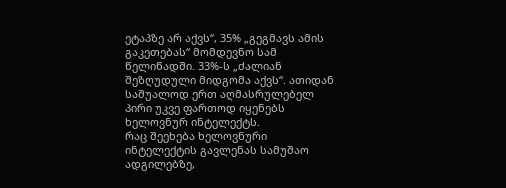ეტაპზე არ აქვს“, 35% „გეგმავს ამის გაკეთებას“ მომდევნო სამ წელიწადში. 33%-ს „ძალიან შეზღუდული მიდგომა აქვს“. ათიდან საშუალოდ ერთ აღმასრულებელ პირი უკვე ფართოდ იყენებს ხელოვნურ ინტელექტს.
რაც შეეხება ხელოვნური ინტელექტის გავლენას სამუშაო ადგილებზე,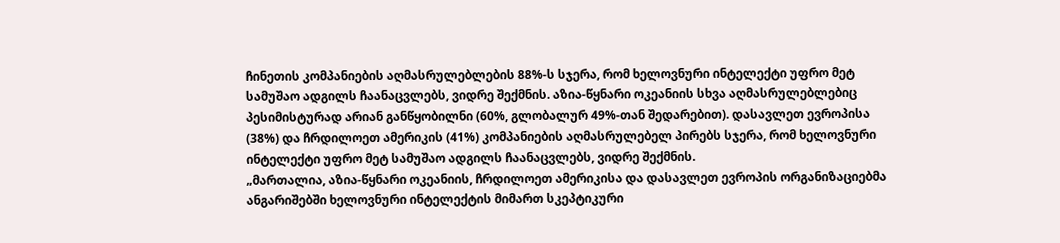ჩინეთის კომპანიების აღმასრულებლების 88%-ს სჯერა, რომ ხელოვნური ინტელექტი უფრო მეტ სამუშაო ადგილს ჩაანაცვლებს, ვიდრე შექმნის. აზია-წყნარი ოკეანიის სხვა აღმასრულებლებიც პესიმისტურად არიან განწყობილნი (60%, გლობალურ 49%-თან შედარებით). დასავლეთ ევროპისა (38%) და ჩრდილოეთ ამერიკის (41%) კომპანიების აღმასრულებელ პირებს სჯერა, რომ ხელოვნური ინტელექტი უფრო მეტ სამუშაო ადგილს ჩაანაცვლებს, ვიდრე შექმნის.
„მართალია, აზია-წყნარი ოკეანიის, ჩრდილოეთ ამერიკისა და დასავლეთ ევროპის ორგანიზაციებმა ანგარიშებში ხელოვნური ინტელექტის მიმართ სკეპტიკური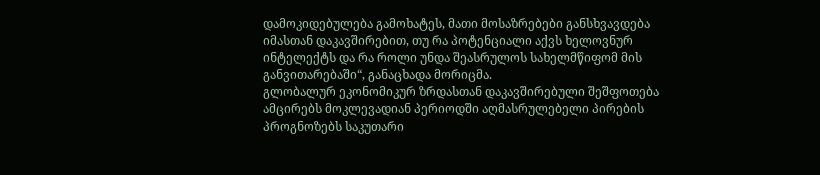დამოკიდებულება გამოხატეს, მათი მოსაზრებები განსხვავდება იმასთან დაკავშირებით, თუ რა პოტენციალი აქვს ხელოვნურ ინტელექტს და რა როლი უნდა შეასრულოს სახელმწიფომ მის განვითარებაში“, განაცხადა მორიცმა.
გლობალურ ეკონომიკურ ზრდასთან დაკავშირებული შეშფოთება ამცირებს მოკლევადიან პერიოდში აღმასრულებელი პირების პროგნოზებს საკუთარი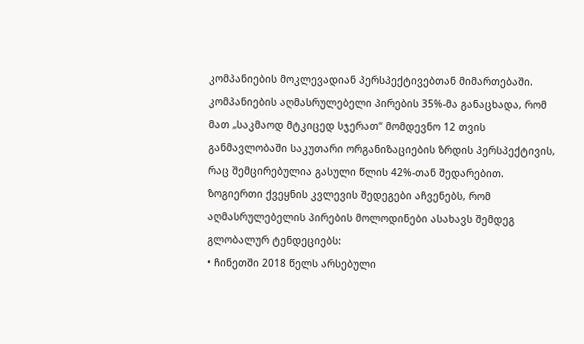კომპანიების მოკლევადიან პერსპექტივებთან მიმართებაში. კომპანიების აღმასრულებელი პირების 35%-მა განაცხადა, რომ მათ „საკმაოდ მტკიცედ სჯერათ“ მომდევნო 12 თვის განმავლობაში საკუთარი ორგანიზაციების ზრდის პერსპექტივის, რაც შემცირებულია გასული წლის 42%-თან შედარებით.
ზოგიერთი ქვეყნის კვლევის შედეგები აჩვენებს, რომ აღმასრულებელის პირების მოლოდინები ასახავს შემდეგ გლობალურ ტენდეციებს:
• ჩინეთში 2018 წელს არსებული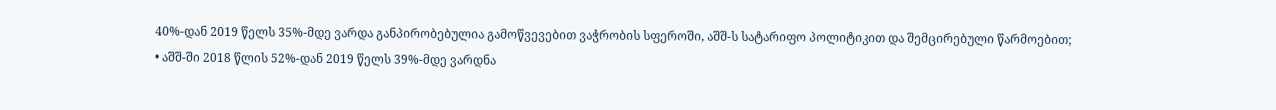40%-დან 2019 წელს 35%-მდე ვარდა განპირობებულია გამოწვევებით ვაჭრობის სფეროში, აშშ-ს სატარიფო პოლიტიკით და შემცირებული წარმოებით;
• აშშ-ში 2018 წლის 52%-დან 2019 წელს 39%-მდე ვარდნა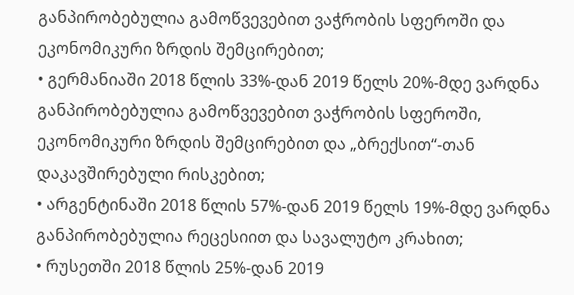განპირობებულია გამოწვევებით ვაჭრობის სფეროში და ეკონომიკური ზრდის შემცირებით;
• გერმანიაში 2018 წლის 33%-დან 2019 წელს 20%-მდე ვარდნა განპირობებულია გამოწვევებით ვაჭრობის სფეროში, ეკონომიკური ზრდის შემცირებით და „ბრექსით“-თან დაკავშირებული რისკებით;
• არგენტინაში 2018 წლის 57%-დან 2019 წელს 19%-მდე ვარდნა განპირობებულია რეცესიით და სავალუტო კრახით;
• რუსეთში 2018 წლის 25%-დან 2019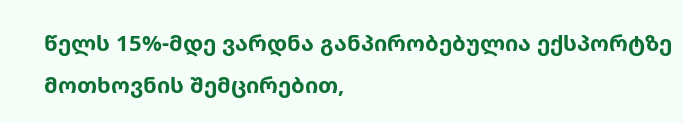წელს 15%-მდე ვარდნა განპირობებულია ექსპორტზე მოთხოვნის შემცირებით,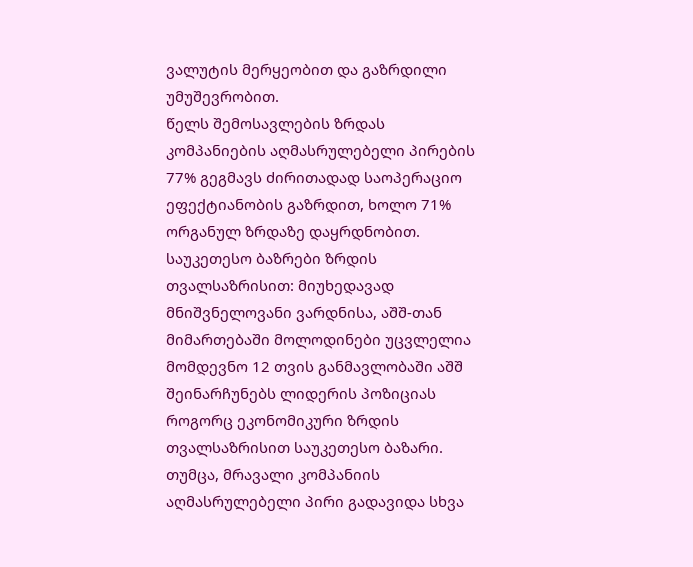ვალუტის მერყეობით და გაზრდილი უმუშევრობით.
წელს შემოსავლების ზრდას კომპანიების აღმასრულებელი პირების 77% გეგმავს ძირითადად საოპერაციო ეფექტიანობის გაზრდით, ხოლო 71% ორგანულ ზრდაზე დაყრდნობით.
საუკეთესო ბაზრები ზრდის თვალსაზრისით: მიუხედავად მნიშვნელოვანი ვარდნისა, აშშ-თან მიმართებაში მოლოდინები უცვლელია
მომდევნო 12 თვის განმავლობაში აშშ შეინარჩუნებს ლიდერის პოზიციას როგორც ეკონომიკური ზრდის თვალსაზრისით საუკეთესო ბაზარი. თუმცა, მრავალი კომპანიის აღმასრულებელი პირი გადავიდა სხვა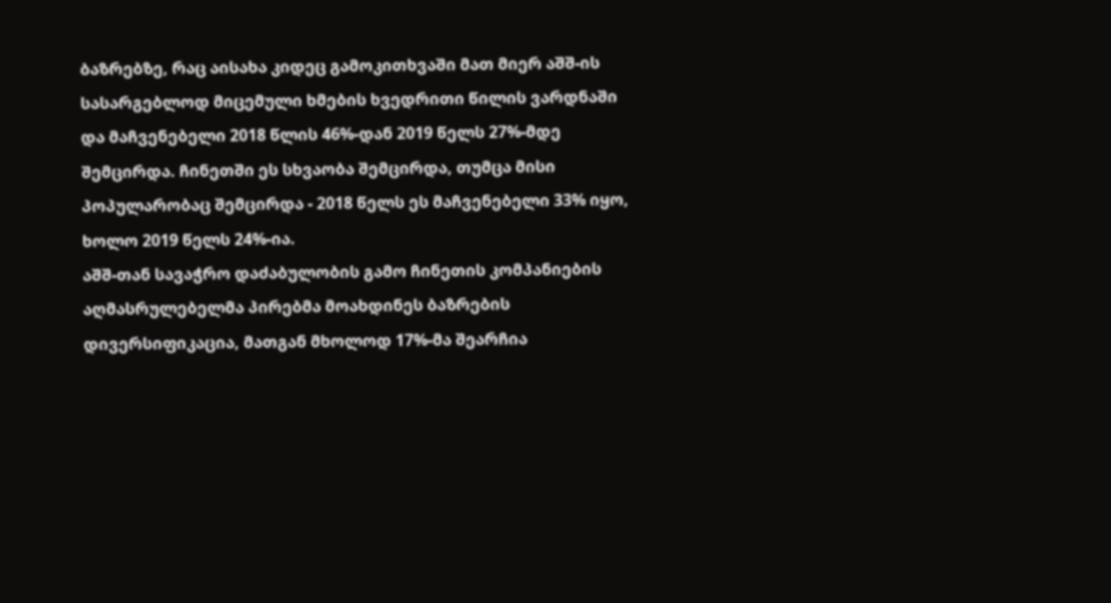ბაზრებზე, რაც აისახა კიდეც გამოკითხვაში მათ მიერ აშშ-ის სასარგებლოდ მიცემული ხმების ხვედრითი წილის ვარდნაში და მაჩვენებელი 2018 წლის 46%-დან 2019 წელს 27%-მდე შემცირდა. ჩინეთში ეს სხვაობა შემცირდა, თუმცა მისი პოპულარობაც შემცირდა - 2018 წელს ეს მაჩვენებელი 33% იყო, ხოლო 2019 წელს 24%-ია.
აშშ-თან სავაჭრო დაძაბულობის გამო ჩინეთის კომპანიების აღმასრულებელმა პირებმა მოახდინეს ბაზრების დივერსიფიკაცია, მათგან მხოლოდ 17%-მა შეარჩია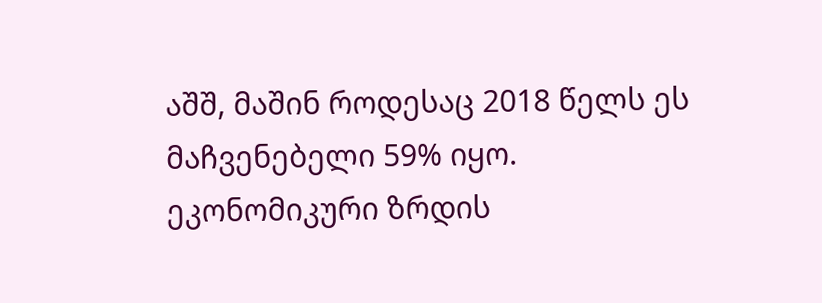აშშ, მაშინ როდესაც 2018 წელს ეს მაჩვენებელი 59% იყო.
ეკონომიკური ზრდის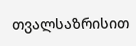თვალსაზრისით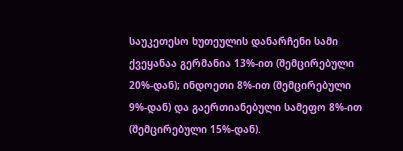საუკეთესო ხუთეულის დანარჩენი სამი ქვეყანაა გერმანია 13%-ით (შემცირებული 20%-დან); ინდოეთი 8%-ით (შემცირებული 9%-დან) და გაერთიანებული სამეფო 8%-ით (შემცირებული 15%-დან).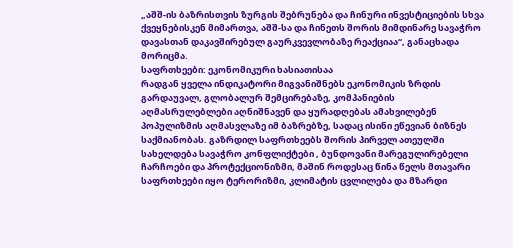„აშშ-ის ბაზრისთვის ზურგის შებრუნება და ჩინური ინვესტიციების სხვა ქვეყნებისკენ მიმართვა, აშშ-სა და ჩინეთს შორის მიმდინარე სავაჭრო დავასთან დაკავშირებულ გაურკვევლობაზე რეაქციაა“, განაცხადა მორიცმა.
საფრთხეები: ეკონომიკური ხასიათისაა
რადგან ყველა ინდიკატორი მიგვანიშნებს ეკონომიკის ზრდის გარდაუვალ, გლობალურ შემცირებაზე, კომპანიების აღმასრულებლები აღნიშნავენ და ყურადღებას ამახვილებენ პოპულიზმის აღმასვლაზე იმ ბაზრებზე, სადაც ისინი ეწევიან ბიზნეს საქმიანობას. გაზრდილ საფრთხეებს შორის პირველ ათეულში სახელდება სავაჭრო კონფლიქტები , ბუნდოვანი მარეგულირებელი ჩარჩოები და პროტექციონიზმი, მაშინ როდესაც წინა წელს მთავარი საფრთხეები იყო ტერორიზმი, კლიმატის ცვლილება და მზარდი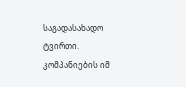საგადასახადო ტვირთი.
კომპანიების იმ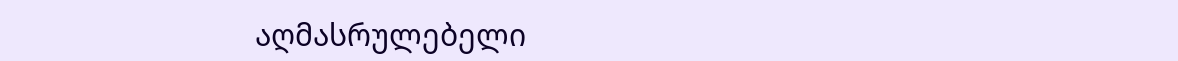აღმასრულებელი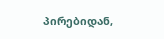პირებიდან,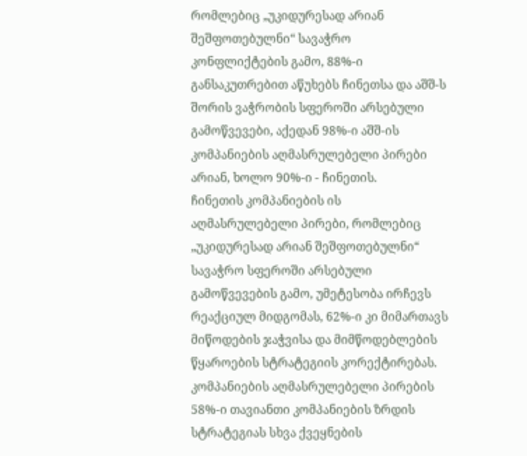რომლებიც „უკიდურესად არიან შეშფოთებულნი“ სავაჭრო კონფლიქტების გამო, 88%-ი განსაკუთრებით აწუხებს ჩინეთსა და აშშ-ს შორის ვაჭრობის სფეროში არსებული გამოწვევები, აქედან 98%-ი აშშ-ის კომპანიების აღმასრულებელი პირები არიან, ხოლო 90%-ი - ჩინეთის.
ჩინეთის კომპანიების ის აღმასრულებელი პირები, რომლებიც „უკიდურესად არიან შეშფოთებულნი“ სავაჭრო სფეროში არსებული გამოწვევების გამო, უმეტესობა ირჩევს რეაქციულ მიდგომას, 62%-ი კი მიმართავს მიწოდების ჯაჭვისა და მიმწოდებლების წყაროების სტრატეგიის კორექტირებას. კომპანიების აღმასრულებელი პირების 58%-ი თავიანთი კომპანიების ზრდის სტრატეგიას სხვა ქვეყნების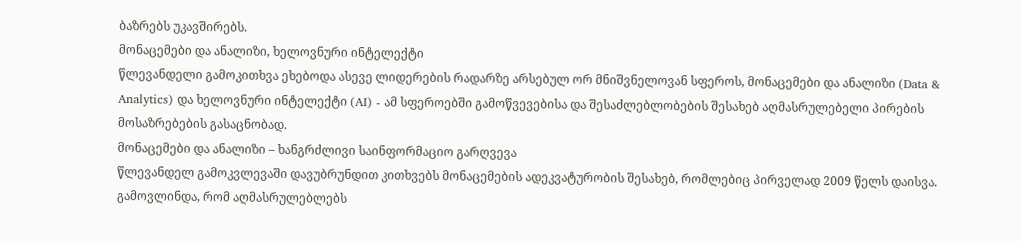ბაზრებს უკავშირებს.
მონაცემები და ანალიზი, ხელოვნური ინტელექტი
წლევანდელი გამოკითხვა ეხებოდა ასევე ლიდერების რადარზე არსებულ ორ მნიშვნელოვან სფეროს, მონაცემები და ანალიზი (Data & Analytics) და ხელოვნური ინტელექტი (AI) - ამ სფეროებში გამოწვევებისა და შესაძლებლობების შესახებ აღმასრულებელი პირების მოსაზრებების გასაცნობად.
მონაცემები და ანალიზი – ხანგრძლივი საინფორმაციო გარღვევა
წლევანდელ გამოკვლევაში დავუბრუნდით კითხვებს მონაცემების ადეკვატურობის შესახებ, რომლებიც პირველად 2009 წელს დაისვა. გამოვლინდა, რომ აღმასრულებლებს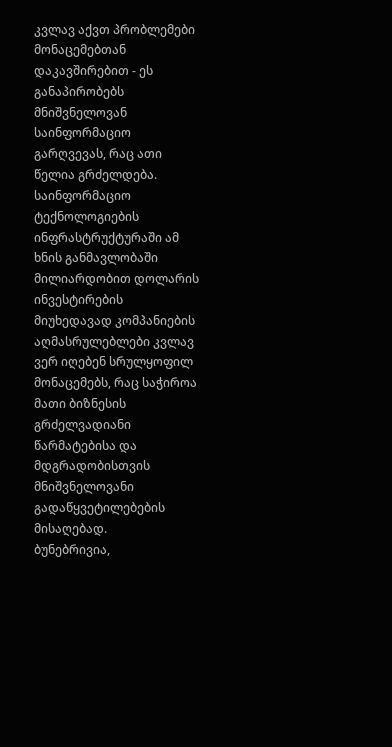კვლავ აქვთ პრობლემები მონაცემებთან დაკავშირებით - ეს განაპირობებს მნიშვნელოვან საინფორმაციო გარღვევას, რაც ათი წელია გრძელდება. საინფორმაციო ტექნოლოგიების ინფრასტრუქტურაში ამ ხნის განმავლობაში მილიარდობით დოლარის ინვესტირების მიუხედავად კომპანიების აღმასრულებლები კვლავ ვერ იღებენ სრულყოფილ მონაცემებს, რაც საჭიროა მათი ბიზნესის გრძელვადიანი წარმატებისა და მდგრადობისთვის მნიშვნელოვანი გადაწყვეტილებების მისაღებად.
ბუნებრივია,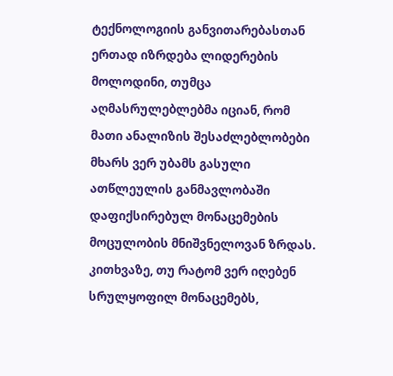ტექნოლოგიის განვითარებასთან ერთად იზრდება ლიდერების მოლოდინი, თუმცა აღმასრულებლებმა იციან, რომ მათი ანალიზის შესაძლებლობები მხარს ვერ უბამს გასული ათწლეულის განმავლობაში დაფიქსირებულ მონაცემების მოცულობის მნიშვნელოვან ზრდას. კითხვაზე, თუ რატომ ვერ იღებენ სრულყოფილ მონაცემებს,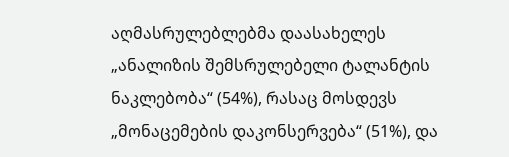აღმასრულებლებმა დაასახელეს „ანალიზის შემსრულებელი ტალანტის ნაკლებობა“ (54%), რასაც მოსდევს „მონაცემების დაკონსერვება“ (51%), და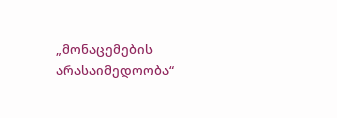„მონაცემების არასაიმედოობა“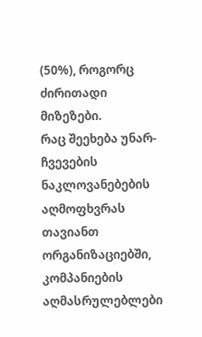(50%), როგორც ძირითადი მიზეზები.
რაც შეეხება უნარ-ჩვევების ნაკლოვანებების აღმოფხვრას თავიანთ ორგანიზაციებში, კომპანიების აღმასრულებლები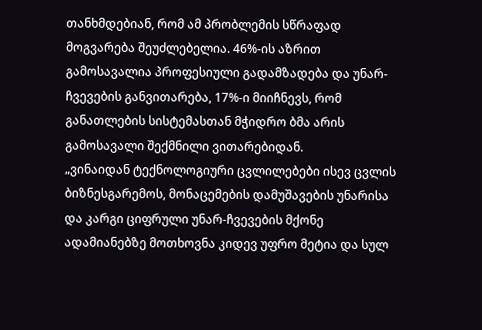თანხმდებიან, რომ ამ პრობლემის სწრაფად მოგვარება შეუძლებელია. 46%-ის აზრით გამოსავალია პროფესიული გადამზადება და უნარ-ჩვევების განვითარება, 17%-ი მიიჩნევს, რომ განათლების სისტემასთან მჭიდრო ბმა არის გამოსავალი შექმნილი ვითარებიდან.
„ვინაიდან ტექნოლოგიური ცვლილებები ისევ ცვლის ბიზნესგარემოს, მონაცემების დამუშავების უნარისა და კარგი ციფრული უნარ-ჩვევების მქონე ადამიანებზე მოთხოვნა კიდევ უფრო მეტია და სულ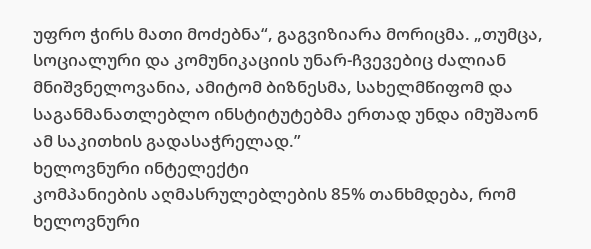უფრო ჭირს მათი მოძებნა“, გაგვიზიარა მორიცმა. „თუმცა, სოციალური და კომუნიკაციის უნარ-ჩვევებიც ძალიან მნიშვნელოვანია, ამიტომ ბიზნესმა, სახელმწიფომ და საგანმანათლებლო ინსტიტუტებმა ერთად უნდა იმუშაონ ამ საკითხის გადასაჭრელად.”
ხელოვნური ინტელექტი
კომპანიების აღმასრულებლების 85% თანხმდება, რომ ხელოვნური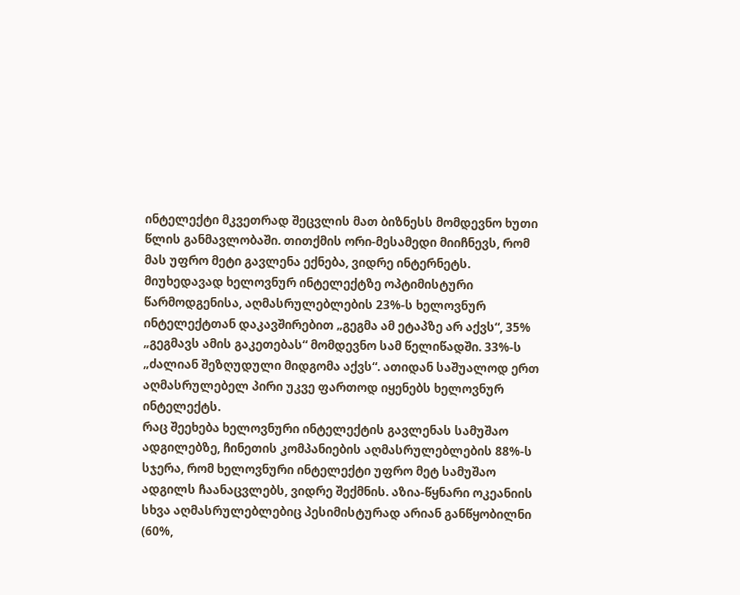ინტელექტი მკვეთრად შეცვლის მათ ბიზნესს მომდევნო ხუთი წლის განმავლობაში. თითქმის ორი-მესამედი მიიჩნევს, რომ მას უფრო მეტი გავლენა ექნება, ვიდრე ინტერნეტს.
მიუხედავად ხელოვნურ ინტელექტზე ოპტიმისტური წარმოდგენისა, აღმასრულებლების 23%-ს ხელოვნურ ინტელექტთან დაკავშირებით „გეგმა ამ ეტაპზე არ აქვს“, 35% „გეგმავს ამის გაკეთებას“ მომდევნო სამ წელიწადში. 33%-ს „ძალიან შეზღუდული მიდგომა აქვს“. ათიდან საშუალოდ ერთ აღმასრულებელ პირი უკვე ფართოდ იყენებს ხელოვნურ ინტელექტს.
რაც შეეხება ხელოვნური ინტელექტის გავლენას სამუშაო ადგილებზე, ჩინეთის კომპანიების აღმასრულებლების 88%-ს სჯერა, რომ ხელოვნური ინტელექტი უფრო მეტ სამუშაო ადგილს ჩაანაცვლებს, ვიდრე შექმნის. აზია-წყნარი ოკეანიის სხვა აღმასრულებლებიც პესიმისტურად არიან განწყობილნი (60%,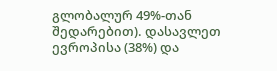გლობალურ 49%-თან შედარებით). დასავლეთ ევროპისა (38%) და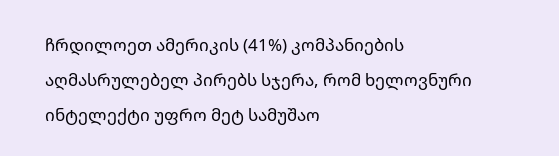ჩრდილოეთ ამერიკის (41%) კომპანიების აღმასრულებელ პირებს სჯერა, რომ ხელოვნური ინტელექტი უფრო მეტ სამუშაო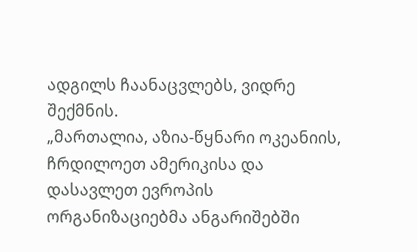ადგილს ჩაანაცვლებს, ვიდრე შექმნის.
„მართალია, აზია-წყნარი ოკეანიის, ჩრდილოეთ ამერიკისა და დასავლეთ ევროპის ორგანიზაციებმა ანგარიშებში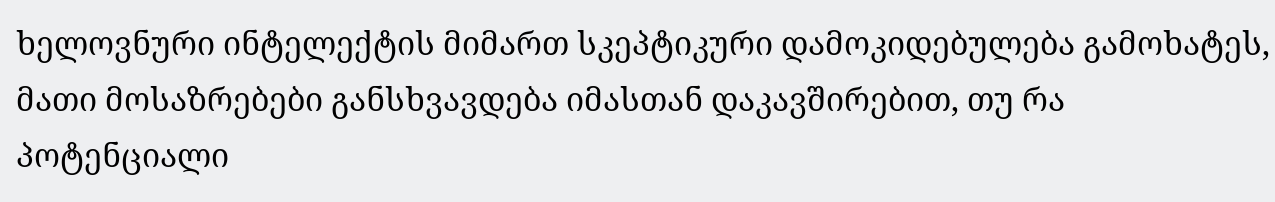ხელოვნური ინტელექტის მიმართ სკეპტიკური დამოკიდებულება გამოხატეს, მათი მოსაზრებები განსხვავდება იმასთან დაკავშირებით, თუ რა პოტენციალი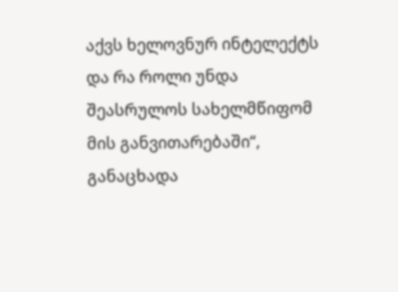აქვს ხელოვნურ ინტელექტს და რა როლი უნდა შეასრულოს სახელმწიფომ მის განვითარებაში“, განაცხადა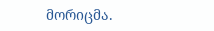მორიცმა.